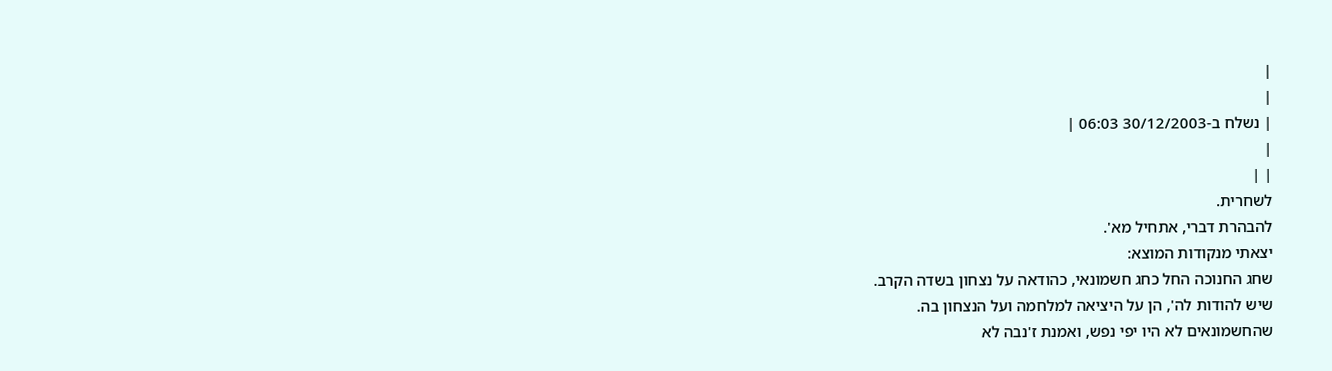|
|
| נשלח ב-30/12/2003 06:03 |
|
| |
לשחרית.
להבהרת דברי, אתחיל מא'.
יצאתי מנקודות המוצא:
שחג החנוכה החל כחג חשמונאי, כהודאה על נצחון בשדה הקרב.
שיש להודות לה', הן על היציאה למלחמה ועל הנצחון בה.
שהחשמונאים לא היו יפי נפש, ואמנת ז'נבה לא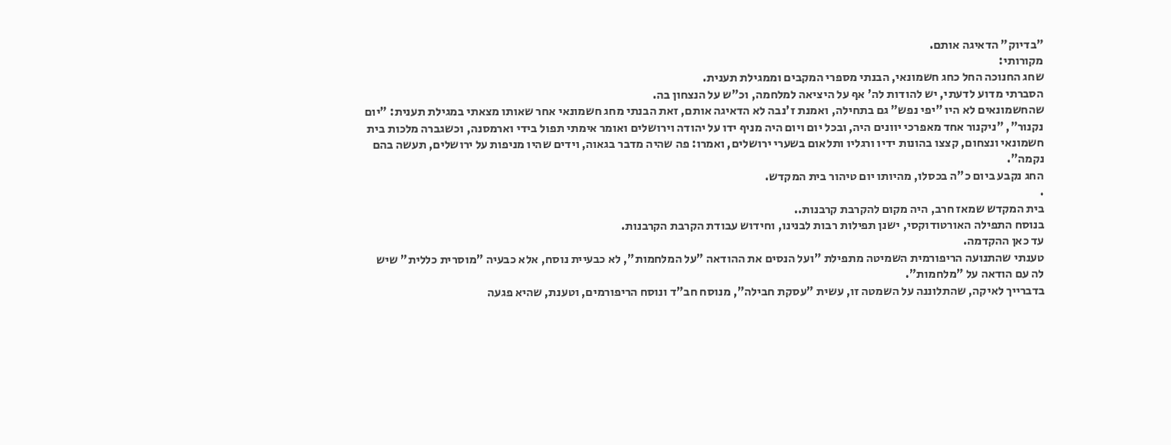"בדיוק" הדאיגה אותם.
מקורותי:
שחג החנוכה החל כחג חשמונאי, הבנתי מספרי המקבים וממגילת תענית.
הסברתי מדוע לדעתי, יש להודות לה' אף על היציאה למלחמה, וכ"ש על הנצחון בה.
שהחשמונאים לא היו "יפי נפש" גם בתחילה, ואמנת ז'נבה לא הדאיגה אותם, זאת הבנתי מחג חשמונאי אחר שאותו מצאתי במגילת תענית: "יום נקנור", "ניקנור אחד מאפרכי יוונים היה, ובכל יום ויום היה מניף ידו על יהודה וירושלים ואומר אימתי תפול בידי וארמסנה, וכשגברה מלכות בית חשמונאי ונצחום, קצצו בהונות ידיו ורגליו ותלאום בשערי ירושלים, ואמרו: פה שהיה מדבר בגאוה, וידים שהיו מניפות על ירושלים, תעשה בהם נקמה".
החג נקבע ביום כ"ה בכסלו, מהיותו יום טיהור בית המקדש.
.
בית המקדש שמאז חרב, היה מקום להקרבת קרבנות..
בנוסח התפילה האורטודוקסי, ישנן תפילות רבות לבנינו, וחידוש עבודת הקרבת הקרבנות.
עד כאן ההקדמה.
טענתי שהתנועה הריפורמית השמיטה מתפילת "ועל הנסים את ההודאה "על המלחמות", לא כבעיית נוסח, אלא כבעיה "מוסרית כללית" שיש לה עם הודאה על "מלחמות".
בדברייך לאיקה, שהתלוננה על השמטה זו, עשית "עסקת חבילה", מנוסח חב"ד ונוסח הריפורמים, וטענת, שהיא פגעה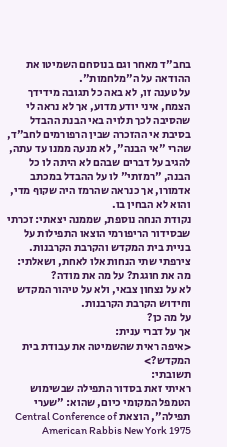בחב"ד מאחר וגם בנוסחם השמיטו את ההודאה על ה"מלחמות".
על טענה זו, לא באה כל תגובה מידידך הצמח, איני יודע מדוע, אך לא נראה לי שהסיבה לכך תלויה באי הבנת ההבדל בסיבת אי ההזכרה שבין הרפורמים לחב"ד, שהרי "אי הבנה", לא מנעה ממנו עד עתה, להגיב על דברים שבהם לא היתה לו כל הבנה, "רמזתי" לו על ההבדל במכתב אדמורו, אך כנראה שהרמז היה שקוף מדי, והוא לא הבחין בו.
נקודת הנחה נוספת, שממנה יצאתי: זכרתי שבסידור הריפורמי הוצאו התפילות על בניית בית המקדש והקרבת הקרבנות.
צירפתי שתי הנחות אלו לאחת, ושאלתי: מה את חוגגת? על מה את מודה?
לא על נצחון צבאי, ולא על טיהור המקדש וחידוש הקרבת הקרבנות.
על מה כן?
אך על דברי ענית:
<איפה ראית שהשמיטה את עבודת בית המקדש?>
תשובתי:
ראיתי זאת בסדור התפילה שבשימוש הטמפל המקומי כיום, שהוא: "שערי תפילה", הוצאת Central Conference of American Rabbis New York 1975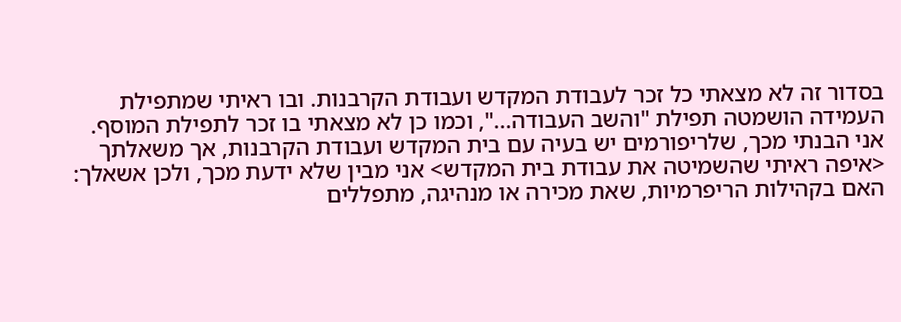בסדור זה לא מצאתי כל זכר לעבודת המקדש ועבודת הקרבנות. ובו ראיתי שמתפילת העמידה הושמטה תפילת "והשב העבודה...", וכמו כן לא מצאתי בו זכר לתפילת המוסף.
אני הבנתי מכך, שלריפורמים יש בעיה עם בית המקדש ועבודת הקרבנות, אך משאלתך <איפה ראיתי שהשמיטה את עבודת בית המקדש> אני מבין שלא ידעת מכך, ולכן אשאלך:
האם בקהילות הריפרמיות, שאת מכירה או מנהיגה, מתפללים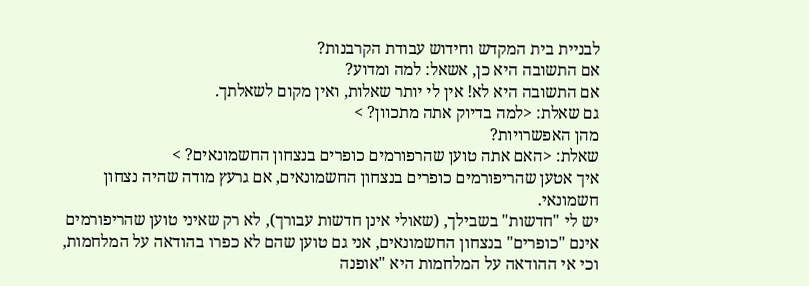לבניית בית המקדש וחידוש עבודת הקרבנות?
אם התשובה היא כן, אשאל: למה ומדוע?
אם התשובה היא לא! אין לי יותר שאלות, ואין מקום לשאלתך.
גם שאלת: <למה בדיוק אתה מתכוון? >
מהן האפשרויות?
שאלת: <האם אתה טוען שהרפורמים כופרים בנצחון החשמונאים? >
איך אטען שהריפורמים כופרים בנצחון החשמונאים, אם גרעץ מודה שהיה נצחון חשמונאי.
יש לי "חדשות" בשבילך, (שאולי אינן חדשות עבורך), לא רק שאיני טוען שהריפורמים אינם "כופרים" בנצחון החשמונאים, אני גם טוען שהם לא כפרו בהודאה על המלחמות, וכי אי ההודאה על המלחמות היא "אופנה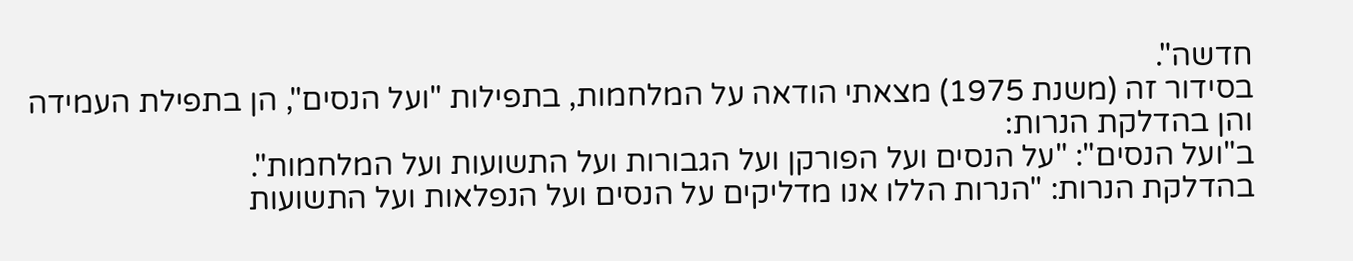חדשה".
בסידור זה (משנת 1975) מצאתי הודאה על המלחמות, בתפילות "ועל הנסים", הן בתפילת העמידה והן בהדלקת הנרות:
ב"ועל הנסים": "על הנסים ועל הפורקן ועל הגבורות ועל התשועות ועל המלחמות".
בהדלקת הנרות: "הנרות הללו אנו מדליקים על הנסים ועל הנפלאות ועל התשועות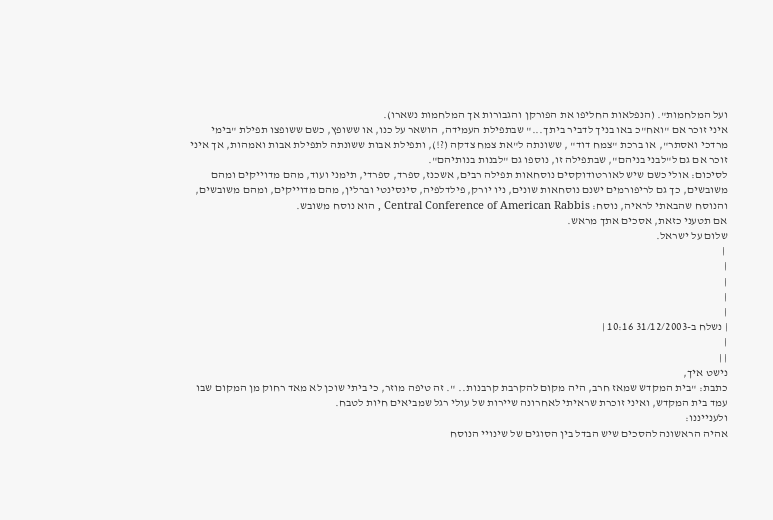ועל המלחמות". (הנפלאות החליפו את הפורקן והגבורות אך המלחמות נשארו).
איני זוכר אם "ואח"כ באו בניך לדביר ביתך..." שבתפילת העמידה, הושאר על כנו, או ששופץ, כשם ששופצו תפילת "בימי מרדכי ואסתר", או ברכת "צמח דוד" , ששונתה ל"את צמח צדקה (?!), ותפילת אבות ששונתה לתפילת אבות ואמהות, אך איני זוכר אם גם ל"לבני בניהם", שבתפילה זו, נוספו גם "לבנות בנותיהם".
לסיכום: אולי כשם שיש לאורטודוקסים נוסחאות תפילה רבים, אשכנז, ספרד, ספרדי, תימני ועוד, מהם מדוייקים ומהם משובשים, כך גם לריפורמים ישנם נוסחאות שונים, ניו יורק, פילדלפיה, סינסינטי וברלין, מהם מדוייקים, ומהם משובשים, והנוסח שהבאתי לראיה, נוסח: Central Conference of American Rabbis , הוא נוסח משובש.
אם תטעני כזאת, אסכים אתך מראש.
שלום על ישראל.
 |
|
|
|
|
| נשלח ב-31/12/2003 10:16 |
|
| |
נישט איך,
כתבת: "בית המקדש שמאז חרב, היה מקום להקרבת קרבנות.. ". זה טיפה מוזר, כי ביתי שוכן לא מאד רחוק מן המקום שבו עמד בית המקדש, ואיני זוכרת שראיתי לאחרונה שיירות של עולי רגל שמביאים חיות לטבח.
ולענייננו:
אהיה הראשונה להסכים שיש הבדל בין הסוגים של שינויי הנוסח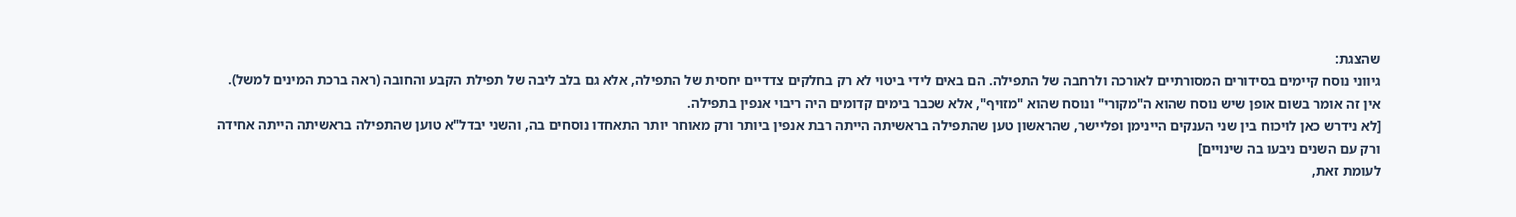שהצגת:
גיווני נוסח קיימים בסידורים המסורתיים לאורכה ולרחבה של התפילה. הם באים לידי ביטוי לא רק בחלקים צדדיים יחסית של התפילה, אלא גם בלב ליבה של תפילת הקבע והחובה (ראה ברכת המינים למשל).
אין זה אומר בשום אופן שיש נוסח שהוא ה"מקורי" ונוסח שהוא "מזויף", אלא שכבר בימים קדומים היה ריבוי אנפין בתפילה.
[לא נידרש כאן לויכוח בין שני הענקים היינימן ופליישר, שהראשון טען שהתפילה בראשיתה הייתה רבת אנפין ביותר ורק מאוחר יותר התאחדו נוסחים בה, והשני יבדל"א טוען שהתפילה בראשיתה הייתה אחידה ורק עם השנים ניבעו בה שינויים]
לעומת זאת,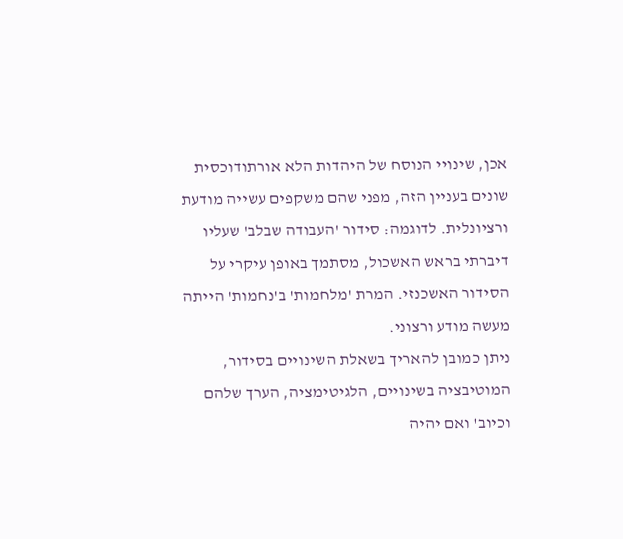אכן, שינויי הנוסח של היהדות הלא אורתודוכסית שונים בעניין הזה, מפני שהם משקפים עשייה מודעת ורציונלית. לדוגמה: סידור 'העבודה שבלב' שעליו דיברתי בראש האשכול, מסתמך באופן עיקרי על הסידור האשכנזי. המרת 'מלחמות' ב'נחמות' הייתה מעשה מודע ורצוני.
ניתן כמובן להאריך בשאלת השינויים בסידור, המוטיבציה בשינויים, הלגיטימציה, הערך שלהם וכיוב' ואם יהיה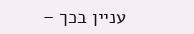עניין בכך –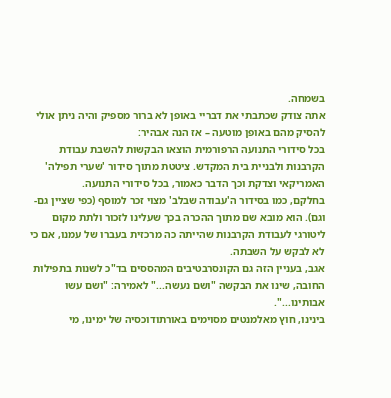בשמחה.
אתה צודק שכתבתי את דבריי באופן לא ברור מספיק והיה ניתן אולי להסיק מהם באופן מוטעה – אז הנה אבהיר:
בכל סידורי התנועה הרפורמית הוצאו הבקשות להשבת עבודת הקרבנות ולבניית בית המקדש. ציטטת מתוך סידור 'שערי תפילה' האמריקאי וצדקת וכך הדבר כאמור, בכל סידורי התנועה.
בחלקם, כמו בסידור ה'עבודה שבלב' מצוי זכר למוסף (כפי שציין גם-וגם). הוא מובא שם מתוך ההכרה בכך שעלינו לזכור ולתת מקום ליטורגי לעבודת הקרבנות שהייתה כה מרכזית בעברו של עמנו, אם כי לא לבקש על השבתה.
אגב, בעניין הזה גם הקונסרבטיבים המהססים בד"כ לשנות בתפילות החובה, שינו את הבקשה "ושם נעשה..." לאמירה: "ושם עשו אבותינו...".
בינינו, חוץ מאלמנטים מסוימים באורתודוכסיה של ימינו, מי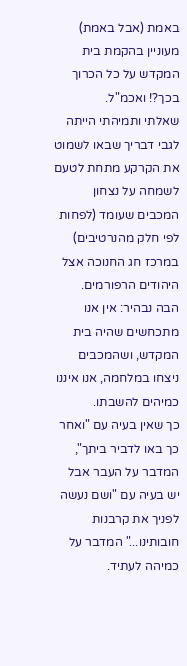באמת (אבל באמת) מעוניין בהקמת בית המקדש על כל הכרוך בכך?! ואכמ"ל.
שאלתי ותמיהתי הייתה לגבי דבריך שבאו לשמוט את הקרקע מתחת לטעם לשמחה על נצחון המכבים שעומד (לפחות לפי חלק מהנרטיבים) במרכז חג החנוכה אצל היהודים הרפורמים.
הבה נבהיר: אין אנו מתכחשים שהיה בית המקדש, ושהמכבים ניצחו במלחמה, אנו איננו כמיהים להשבתו.
כך שאין בעיה עם "ואחר כך באו לדביר ביתך", המדבר על העבר אבל יש בעיה עם "ושם נעשה לפניך את קרבנות חובותינו..." המדבר על כמיהה לעתיד.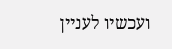ועכשיו לעניין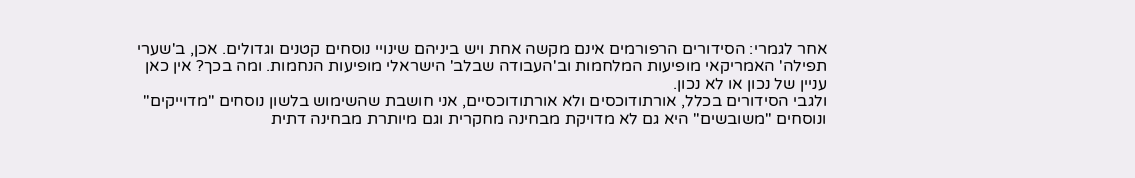אחר לגמרי: הסידורים הרפורמים אינם מקשה אחת ויש ביניהם שינויי נוסחים קטנים וגדולים. אכן, ב'שערי תפילה' האמריקאי מופיעות המלחמות וב'העבודה שבלב' הישראלי מופיעות הנחמות. ומה בכך? אין כאן עניין של נכון או לא נכון.
ולגבי הסידורים בכלל, אורתודוכסים ולא אורתודוכסיים, אני חושבת שהשימוש בלשון נוסחים "מדוייקים" ונוסחים "משובשים" היא גם לא מדויקת מבחינה מחקרית וגם מיותרת מבחינה דתית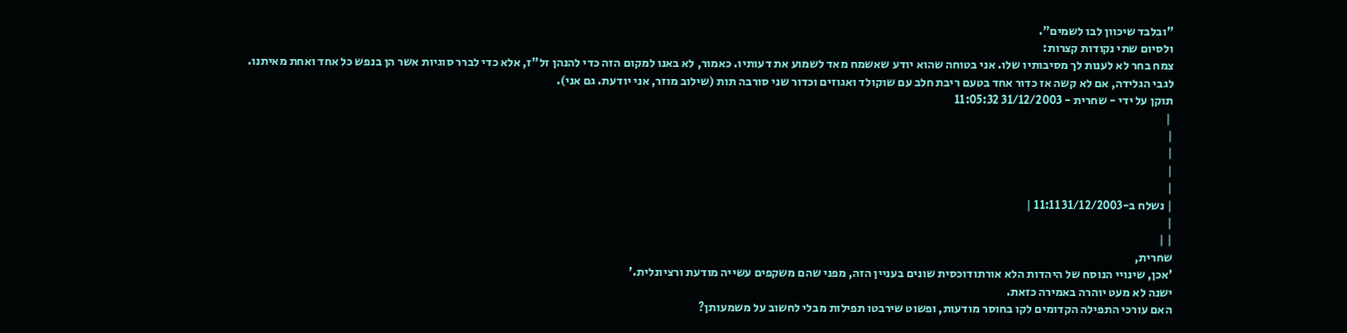"ובלבד שיכוון לבו לשמים".
ולסיום שתי נקודות קצרות:
צמח בחר לא לענות לך מסיבותיו שלו. אני בטוחה שהוא יודע שאשמח מאד לשמוע את דעותיו. כאמור, לא באנו למקום הזה כדי להנהן זל"ז, אלא כדי לברר סוגיות אשר הן בנפש כל אחד ואחת מאיתנו.
לגבי הגלידה, אם לא קשה אז כדור אחד בטעם ריבת חלב עם שוקולד ואגוזים וכדור שני סורבה תות (שילוב מוזר, אני יודעת. גם אני).
תוקן על ידי - שחרית - 31/12/2003 11:05:32
 |
|
|
|
|
| נשלח ב-31/12/2003 11:11 |
|
| |
שחרית,
'אכן, שינויי הנוסח של היהדות הלא אורתודוכסית שונים בעניין הזה, מפני שהם משקפים עשייה מודעת ורציונלית.'
ישנה לא מעט יוהרה באמירה כזאת.
האם עורכי התפילה הקדומים לקו בחוסר מודעות, ופשוט שירבטו תפילות מבלי לחשוב על משמעותן?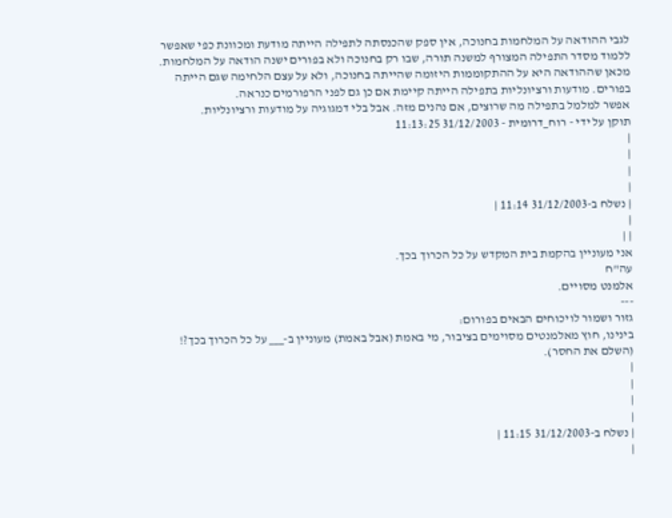לגבי ההודאה על המלחמות בחנוכה, אין ספק שהכנסתה לתפילה הייתה מודעת ומכוונת כפי שאפשר ללמוד מסדר התפילה המצורף למשנה תורה, שבו רק בחנוכה ולא בפורים ישנה הודאה על המלחמות.
מכאן שההודאה היא על ההתקוממות היזומה שהייתה בחנוכה, ולא על עצם הלחימה שגם הייתה בפורים. מודעות ורציונליות בתפילה הייתה קיימת אם כן גם לפני הרפורמים כנראה.
אפשר למלמל בתפילה מה שרוצים, אם נהנים מזה. אבל בלי דמגוגיה על מודעות ורציונליות.
תוקן על ידי - רוח_דרומית - 31/12/2003 11:13:25
|
|
|
|
| נשלח ב-31/12/2003 11:14 |
|
| |
אני מעוניין בהקמת בית המקדש על כל הכרוך בכך.
עה"ח
אלמנט מסויים.
---
גזור ושמור לויכוחים הבאים בפורום:
בינינו, חוץ מאלמנטים מסוימים בציבור, מי באמת (אבל באמת) מעוניין ב-___ על כל הכרוך בכך?! (השלם את החסר).
|
|
|
|
| נשלח ב-31/12/2003 11:15 |
|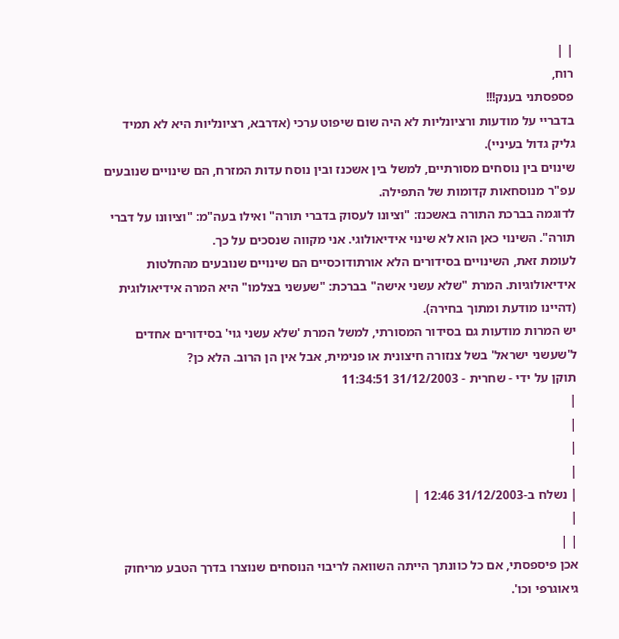| |
רוח,
פספסתני בענק!!!
בדבריי על מודעות ורציונליות לא היה שום שיפוט ערכי (אדרבא, רציונליות היא לא תמיד גליק גדול בעיניי).
שינוים בין נוסחים מסורתיים, למשל בין אשכנז ובין נוסח עדות המזרח, הם שינויים שנובעים עפ"ר מנוסחאות קדומות של התפילה.
לדוגמה בברכת התורה באשכנז: "וציונו לעסוק בדברי תורה" ואילו בעה"מ: "וציוונו על דברי תורה". השינוי כאן הוא לא שינוי אידיאולוגי. אני מקווה שנסכים על כך.
לעומת זאת, השינויים בסידורים הלא אורתודוכסיים הם שינויים שנובעים מהחלטות אידיאולוגיות. המרת "שלא עשני אישה" בברכת: "שעשני בצלמו" היא המרה אידיאולוגית (דהיינו מודעת ומתוך בחירה).
יש המרות מודעות גם בסידור המסורתי, למשל המרת 'שלא עשני גוי' בסידורים אחדים ל'שעשני ישראל' בשל צנזורה חיצונית או פנימית, אבל אין הן הרוב. הלא כן?
תוקן על ידי - שחרית - 31/12/2003 11:34:51
|
|
|
|
| נשלח ב-31/12/2003 12:46 |
|
| |
אכן פיספסתי, אם כל כוונתך הייתה השוואה לריבוי הנוסחים שנוצרו בדרך הטבע מריחוק גיאוגרפי וכו'.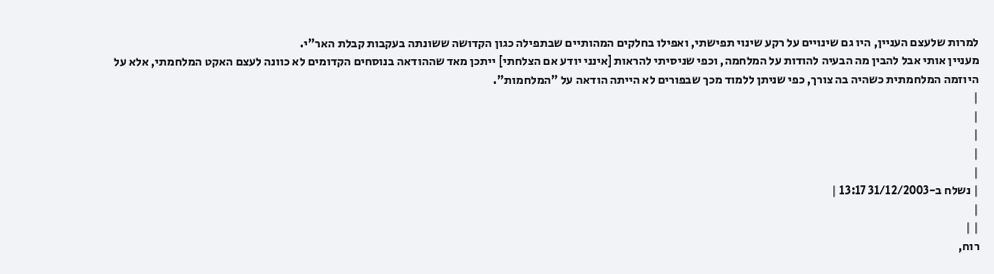למרות שלעצם העניין, היו גם שינויים על רקע שינוי תפישתי, ואפילו בחלקים המהותיים שבתפילה כגון הקדושה ששונתה בעקבות קבלת האר"י.
מעניין אותי אבל להבין מה הבעיה להודות על המלחמה, וכפי שניסיתי להראות [אינני יודע אם הצלחתי] ייתכן מאד שההודאה בנוסחים הקדומים לא כוונה לעצם האקט המלחמתי, אלא על היוזמה המלחמתית כשהיה בה צורך, כפי שניתן ללמוד מכך שבפורים לא הייתה הודאה על "המלחמות".
|
|
|
|
|
| נשלח ב-31/12/2003 13:17 |
|
| |
רוח,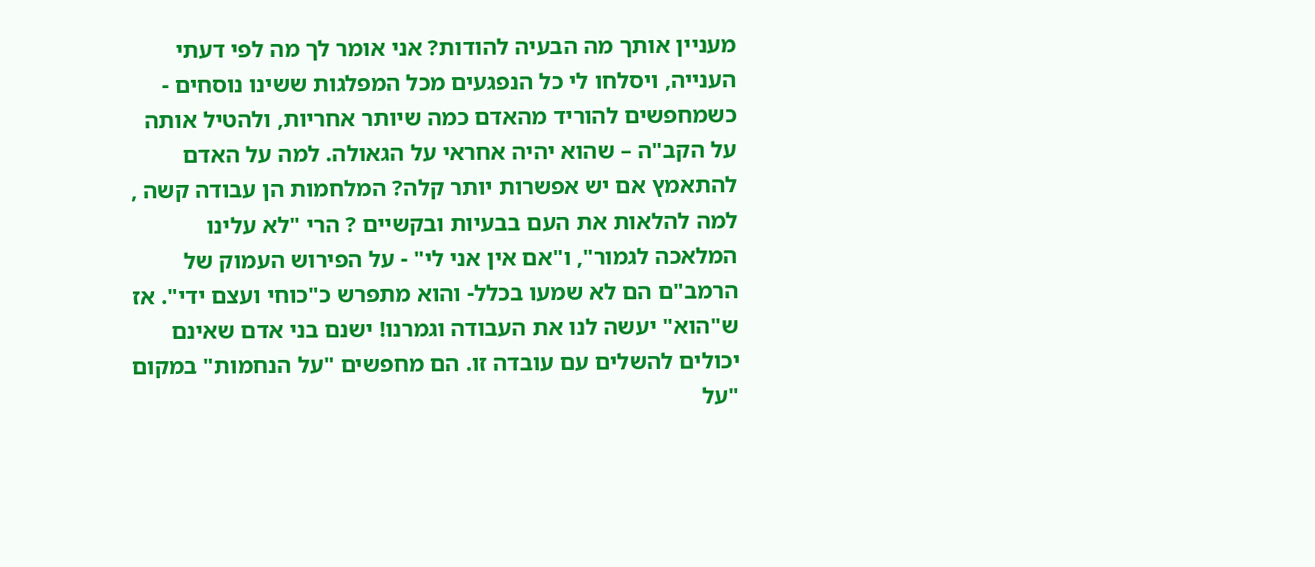מעניין אותך מה הבעיה להודות? אני אומר לך מה לפי דעתי הענייה, ויסלחו לי כל הנפגעים מכל המפלגות ששינו נוסחים -
כשמחפשים להוריד מהאדם כמה שיותר אחריות, ולהטיל אותה על הקב"ה – שהוא יהיה אחראי על הגאולה. למה על האדם להתאמץ אם יש אפשרות יותר קלה? המלחמות הן עבודה קשה , למה להלאות את העם בבעיות ובקשיים ? הרי "לא עלינו המלאכה לגמור", ו"אם אין אני לי" - על הפירוש העמוק של הרמב"ם הם לא שמעו בכלל- והוא מתפרש כ"כוחי ועצם ידי". אז ש"הוא" יעשה לנו את העבודה וגמרנו! ישנם בני אדם שאינם יכולים להשלים עם עובדה זו. הם מחפשים "על הנחמות" במקום "על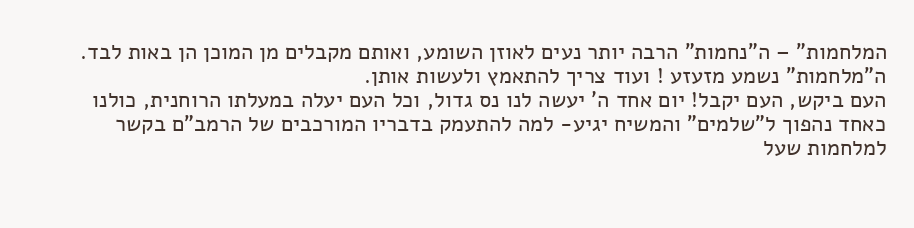המלחמות" – ה"נחמות" הרבה יותר נעים לאוזן השומע, ואותם מקבלים מן המוכן הן באות לבד. ה"מלחמות" נשמע מזעזע ! ועוד צריך להתאמץ ולעשות אותן.
העם ביקש, העם יקבל! יום אחד ה' יעשה לנו נס גדול, וכל העם יעלה במעלתו הרוחנית, כולנו כאחד נהפוך ל"שלמים" והמשיח יגיע- למה להתעמק בדבריו המורכבים של הרמב"ם בקשר למלחמות שעל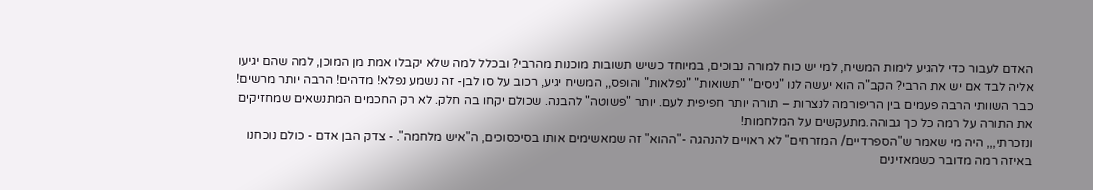האדם לעבור כדי להגיע לימות המשיח, למי יש כוח למורה נבוכים, במיוחד כשיש תשובות מוכנות מהרבי? ובכלל למה שלא יקבלו אמת מן המוכן, למה שהם יגיעו אליה לבד אם יש את הרבי? הקב"ה הוא יעשה לנו "ניסים" "תשואות" "נפלאות" והופס,, המשיח יגיע, רכוב על סו לבן- זה נשמע נפלא! מדהים! הרבה יותר מרשים!
כבר השוותי הרבה פעמים בין הריפורמה לנצרות – תורה יותר חפיפית לעם. יותר "פשוטה" להבנה. שכולם יקחו בה חלק. לא רק החכמים המתנשאים שמחזיקים את התורה על רמה כל כך גבוהה.מתעקשים על המלחמות!
ונזכרתי,,, היה מי שאמר ש"הספרדיים/ המזרחים" לא ראויים להנהגה -"ההוא" זה שמאשימים אותו בסיכסוכים, ה"איש מלחמה". - צדק הבן אדם - כולם נוכחנו באיזה רמה מדובר כשמאזינים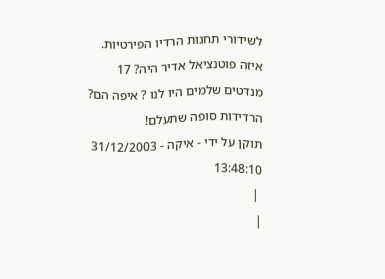לשידורי תחנות הרדיו הפירטיות. איזה פוטנציאל אדיר היה? 17 מנדטים שלמים היו לנו ? איפה הם?
הרדידות סופה שתעלם!
תוקן על ידי - איקה - 31/12/2003 13:48:10
 |
|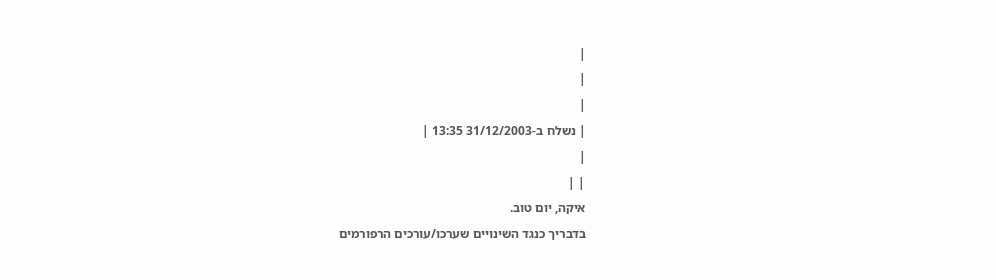|
|
|
| נשלח ב-31/12/2003 13:35 |
|
| |
איקה, יום טוב.
בדבריך כנגד השינויים שערכו/עורכים הרפורמים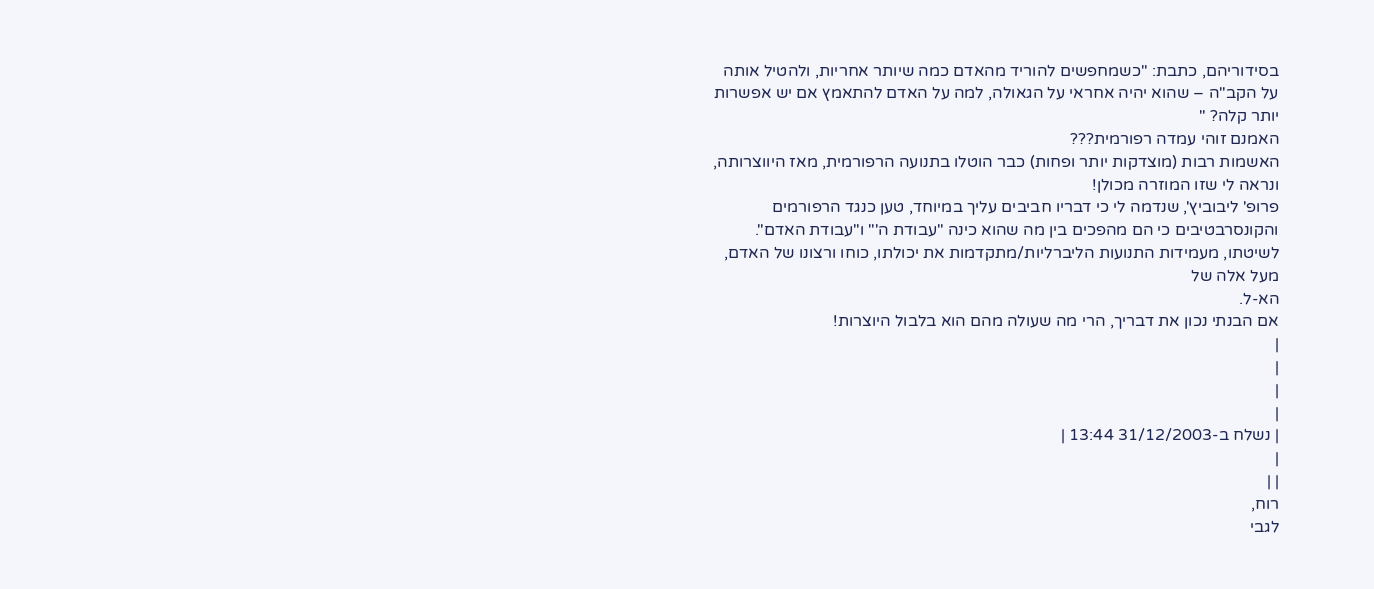בסידוריהם, כתבת: "כשמחפשים להוריד מהאדם כמה שיותר אחריות, ולהטיל אותה על הקב"ה – שהוא יהיה אחראי על הגאולה, למה על האדם להתאמץ אם יש אפשרות יותר קלה? "
האמנם זוהי עמדה רפורמית???
האשמות רבות (מוצדקות יותר ופחות) כבר הוטלו בתנועה הרפורמית, מאז היווצרותה, ונראה לי שזו המוזרה מכולן!
פרופ' ליבוביץ', שנדמה לי כי דבריו חביבים עליך במיוחד, טען כנגד הרפורמים והקונסרבטיבים כי הם מהפכים בין מה שהוא כינה "עבודת ה'" ו"עבודת האדם". לשיטתו, מעמידות התנועות הליברליות/מתקדמות את יכולתו, כוחו ורצונו של האדם, מעל אלה של
הא-ל.
אם הבנתי נכון את דבריך, הרי מה שעולה מהם הוא בלבול היוצרות!
|
|
|
|
| נשלח ב-31/12/2003 13:44 |
|
| |
רוח,
לגבי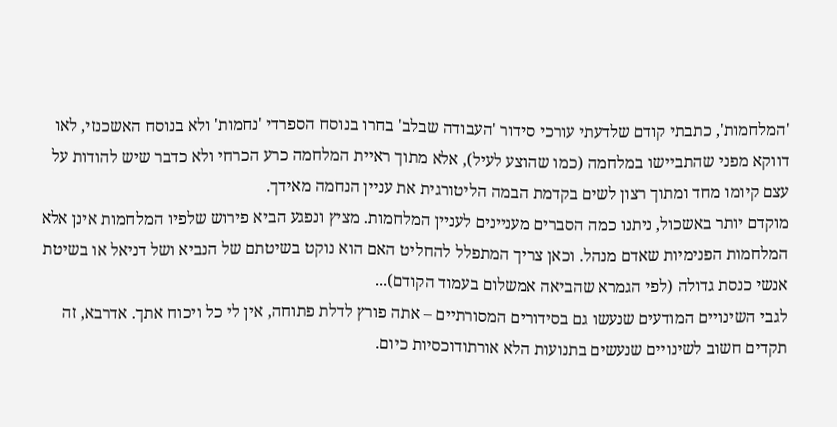'המלחמות', כתבתי קודם שלדעתי עורכי סידור 'העבודה שבלב' בחרו בנוסח הספרדי 'נחמות' ולא בנוסח האשכנזי, לאו דווקא מפני שהתביישו במלחמה (כמו שהוצע לעיל), אלא מתוך ראיית המלחמה כרע הכרחי ולא כדבר שיש להודות על עצם קיומו מחד ומתוך רצון לשים בקדמת הבמה הליטורגית את עניין הנחמה מאידך.
מוקדם יותר באשכול, ניתנו כמה הסברים מעניינים לעניין המלחמות. מציץ ונפגע הביא פירוש שלפיו המלחמות אינן אלא המלחמות הפנימיות שאדם מנהל. וכאן צריך המתפלל להחליט האם הוא נוקט בשיטתם של הנביא ושל דניאל או בשיטת אנשי כנסת גדולה (לפי הגמרא שהביאה אמשלום בעמוד הקודם)...
לגבי השינויים המודעים שנעשו גם בסידורים המסורתיים – אתה פורץ לדלת פתוחה, אין לי כל ויכוח אתך. אדרבא, זה תקדים חשוב לשינויים שנעשים בתנועות הלא אורתודוכסיות כיום.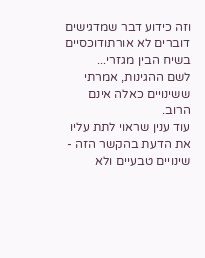וזה כידוע דבר שמדגישים דוברים לא אורתודוכסיים בשיח הבין מגזרי...
לשם ההגינות, אמרתי ששינויים כאלה אינם הרוב.
עוד ענין שראוי לתת עליו את הדעת בהקשר הזה - שינויים טבעיים ולא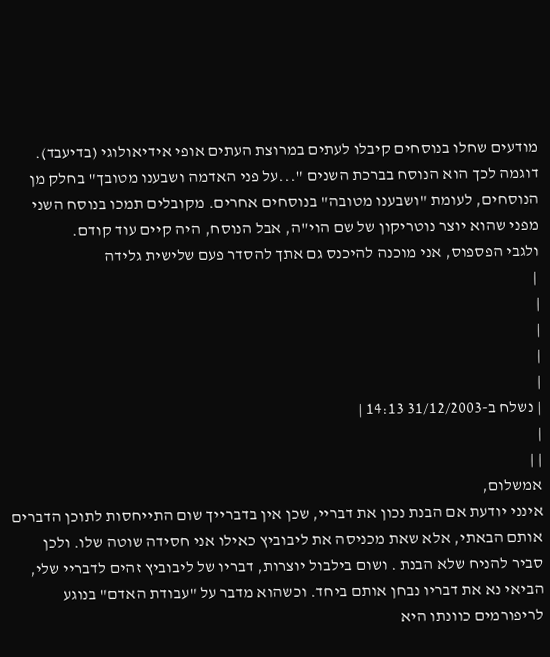מודעים שחלו בנוסחים קיבלו לעתים במרוצת העתים אופי אידיאולוגי (בדיעבד).
דוגמה לכך הוא הנוסח בברכת השנים "...על פני האדמה ושבענו מטובך" בחלק מן הנוסחים, לעומת "ושבענו מטובה" בנוסחים אחרים. מקובלים תמכו בנוסח השני מפני שהוא יוצר נוטריקון של שם הוי"ה, אבל הנוסח, היה קיים עוד קודם.
ולגבי הפספוס, אני מוכנה להיכנס גם אתך להסדר פעם שלישית גלידה
 |
|
|
|
|
| נשלח ב-31/12/2003 14:13 |
|
| |
אמשלום,
אינני יודעת אם הבנת נכון את דבריי, שכן אין בדברייך שום התייחסות לתוכן הדברים אותם הבאתי, אלא שאת מכניסה את ליבוביץ כאילו אני חסידה שוטה שלו. ולכן סביר להניח שלא הבנת . ושום בילבול יוצרות, דבריו של ליבוביץ זהים לדבריי שלי, הביאי נא את דבריו נבחן אותם ביחד. וכשהוא מדבר על "עבודת האדם" בנוגע לריפורמים כוונתו היא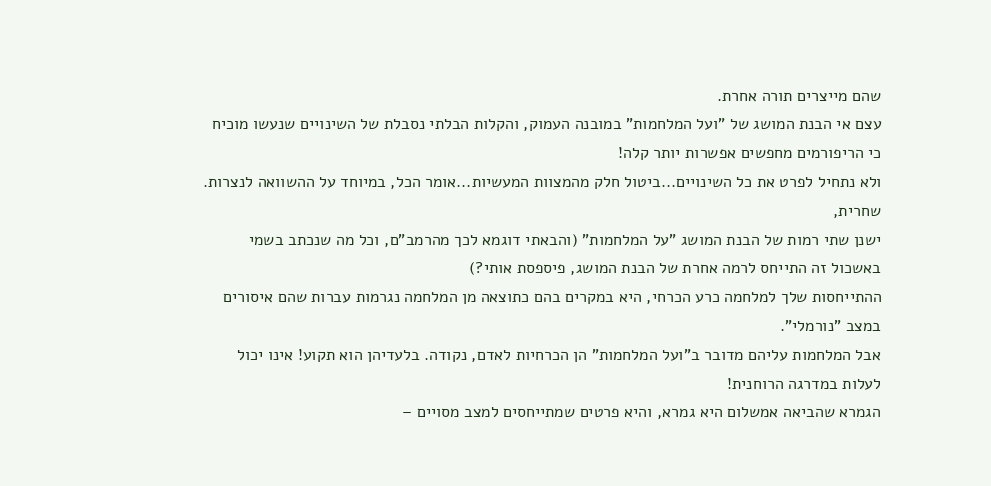שהם מייצרים תורה אחרת.
עצם אי הבנת המושג של "ועל המלחמות" במובנה העמוק, והקלות הבלתי נסבלת של השינויים שנעשו מוכיח כי הריפורמים מחפשים אפשרות יותר קלה!
ולא נתחיל לפרט את כל השינויים...ביטול חלק מהמצוות המעשיות...אומר הכל, במיוחד על ההשוואה לנצרות.
שחרית,
ישנן שתי רמות של הבנת המושג "על המלחמות" (והבאתי דוגמא לכך מהרמב"ם, וכל מה שנכתב בשמי באשכול זה התייחס לרמה אחרת של הבנת המושג, פיספסת אותי?)
ההתייחסות שלך למלחמה כרע הכרחי, היא במקרים בהם כתוצאה מן המלחמה נגרמות עברות שהם איסורים במצב "נורמלי".
אבל המלחמות עליהם מדובר ב"ועל המלחמות" הן הכרחיות לאדם, נקודה. בלעדיהן הוא תקוע! אינו יכול לעלות במדרגה הרוחנית!
הגמרא שהביאה אמשלום היא גמרא, והיא פרטים שמתייחסים למצב מסויים –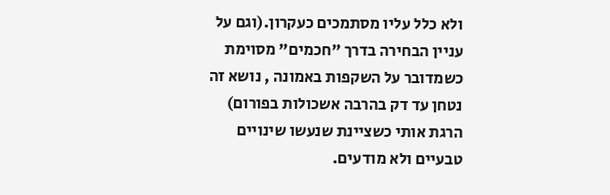ולא כלל עליו מסתמכים כעקרון.(וגם על עניין הבחירה בדרך "חכמים" מסוימת כשמדובר על השקפות באמונה , נושא זה נטחן עד דק בהרבה אשכולות בפורום)
הרגת אותי כשציינת שנעשו שינויים טבעיים ולא מודעים.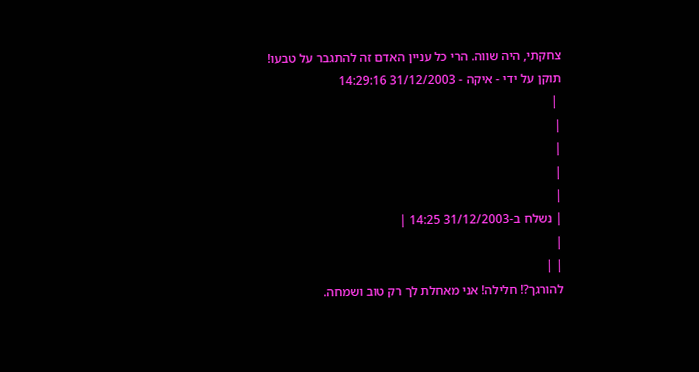צחקתי, היה שווה. הרי כל עניין האדם זה להתגבר על טבעו!
תוקן על ידי - איקה - 31/12/2003 14:29:16
 |
|
|
|
|
| נשלח ב-31/12/2003 14:25 |
|
| |
להורגך?! חלילה! אני מאחלת לך רק טוב ושמחה.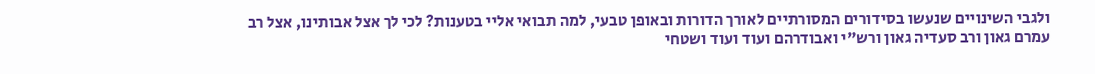ולגבי השינויים שנעשו בסידורים המסורתיים לאורך הדורות ובאופן טבעי, למה תבואי אליי בטענות? לכי לך אצל אבותינו, אצל רב עמרם גאון ורב סעדיה גאון ורש"י ואבודרהם ועוד ועוד ושטחי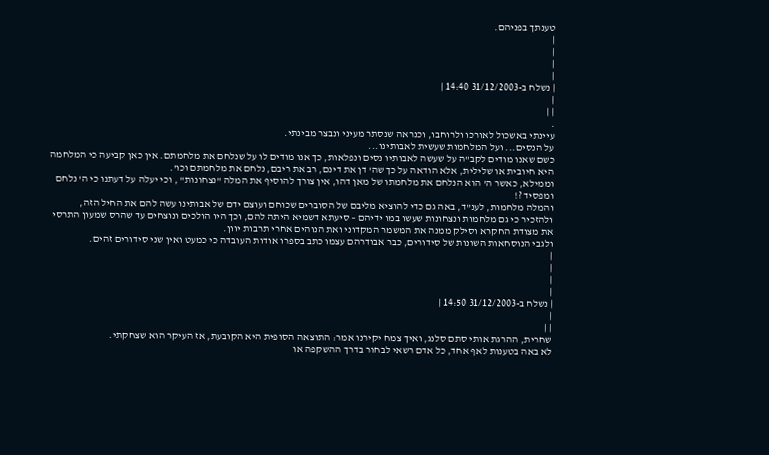טענתך בפניהם.
|
|
|
|
| נשלח ב-31/12/2003 14:40 |
|
| |
.
עיינתי באשכול לאורכו ולרוחבו, וכנראה שנסתר מעיני ונבצר מבינתי.
על הנסים... ועל המלחמות שעשית לאבותינו...
כשם שאנו מודים לקב"ה על שעשה לאבותיו נסים ונפלאות, כך אנו מודים לו על שנלחם את מלחמתם. אין כאן קביעה כי המלחמה היא חיובית או שלילית, אלא הודאה על כך שה' דן את דינם, רב את ריבם, נלחם את מלחמתם וכו'.
וממילא, כאשר ה' הוא הנלחם את מלחמתו של מאן דהו, אין צורך להוסיף את המלה "נצחונות" , וכי יעלה על דעתנו כי ה' נלחם ומפסיד ?!
והמלה מלחמות, לענ"ד, באה גם כדי להוציא מליבם של הסוברים שכוחם ועוצם ידם של אבותינו עשה להם את החיל הזה, ולהזכיר כי גם מלחמות ונצחונות שעשו במו ידיהם – סיעתא דשמיא היתה להם, וכך היו הולכים ונוצחים עד שהרס שמעון התרסי את מצודת החקרא וסילק ממנה את המשמר המקדוני ואת הנוהים אחרי תרבות יוון.
ולגבי הנוסחאות השונות של סידורים, כבר אבודרהם עצמו כתב בספרו אודות העובדה כי כמעט ואין שני סידורים זהים.
|
|
|
|
| נשלח ב-31/12/2003 14:50 |
|
| |
שחרית, ההרגת אותי סתם סלנג, ואיך צמח יקירנו אמר: התוצאה הסופית היא הקובעת, אז העיקר הוא שצחקתי.
לא באה בטענות לאף אחד, כל אדם רשאי לבחור בדרך ההשקפה או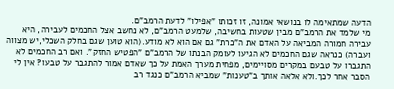הדעה שמתאימה לו בנושאי אמונה, זו זכותו "אפילו" לדעת הרמב"ם.
מי שלמד את הרמב"ם מבין שטעות בחשיבה, שלמעט הרמב"ם, לא נחשב אצל החכמים לעבירה, היא עבירה חמורה המביאה על האדם את ה"כרת" גם אם הוא לא מודע.(הוא טוען שגם בחלק השכלי,יש מצווה ועברה) כנראה שגם החכמים לא הגיעו לעומק הבנתו של הרמב"ם "הפטיש החזק". ואם רב החכמים לא התגברו על טבעם במקרים מסויימים, מפחית מערך האמת על כך שאדם אמור להתגבר על טבעו? אין לי הסבר אחר לכך.ולא אלאה אותך ב"טענות" שמביא הרמב"ם כנגד רב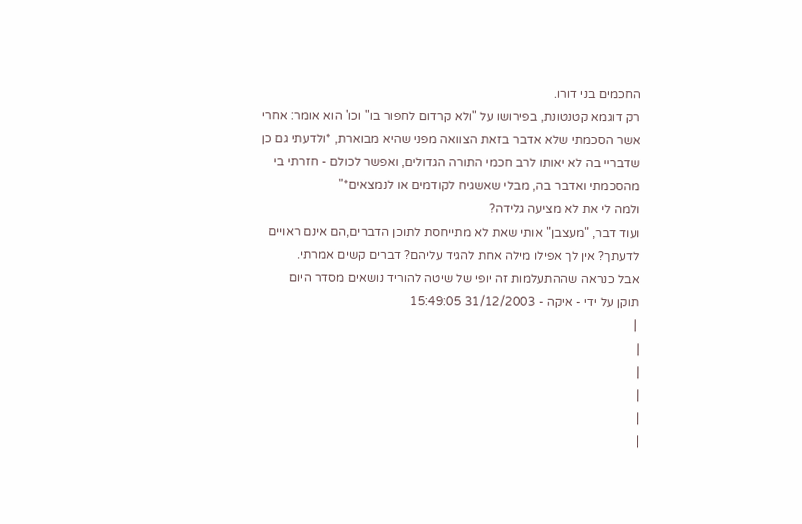החכמים בני דורו.
רק דוגמא קטנטונת, בפירושו על "ולא קרדום לחפור בו" וכו' הוא אומר: אחרי אשר הסכמתי שלא אדבר בזאת הצוואה מפני שהיא מבוארת, *ולדעתי גם כן שדבריי בה לא יאותו לרב חכמי התורה הגדולים, ואפשר לכולם - חזרתי בי מהסכמתי ואדבר בה, מבלי שאשגיח לקודמים או לנמצאים*"
ולמה לי את לא מציעה גלידה?
ועוד דבר, "מעצבן" אותי שאת לא מתייחסת לתוכן הדברים,הם אינם ראויים לדעתך? אין לך אפילו מילה אחת להגיד עליהם? דברים קשים אמרתי.
אבל כנראה שההתעלמות זה יופי של שיטה להוריד נושאים מסדר היום
תוקן על ידי - איקה - 31/12/2003 15:49:05
 |
|
|
|
|
|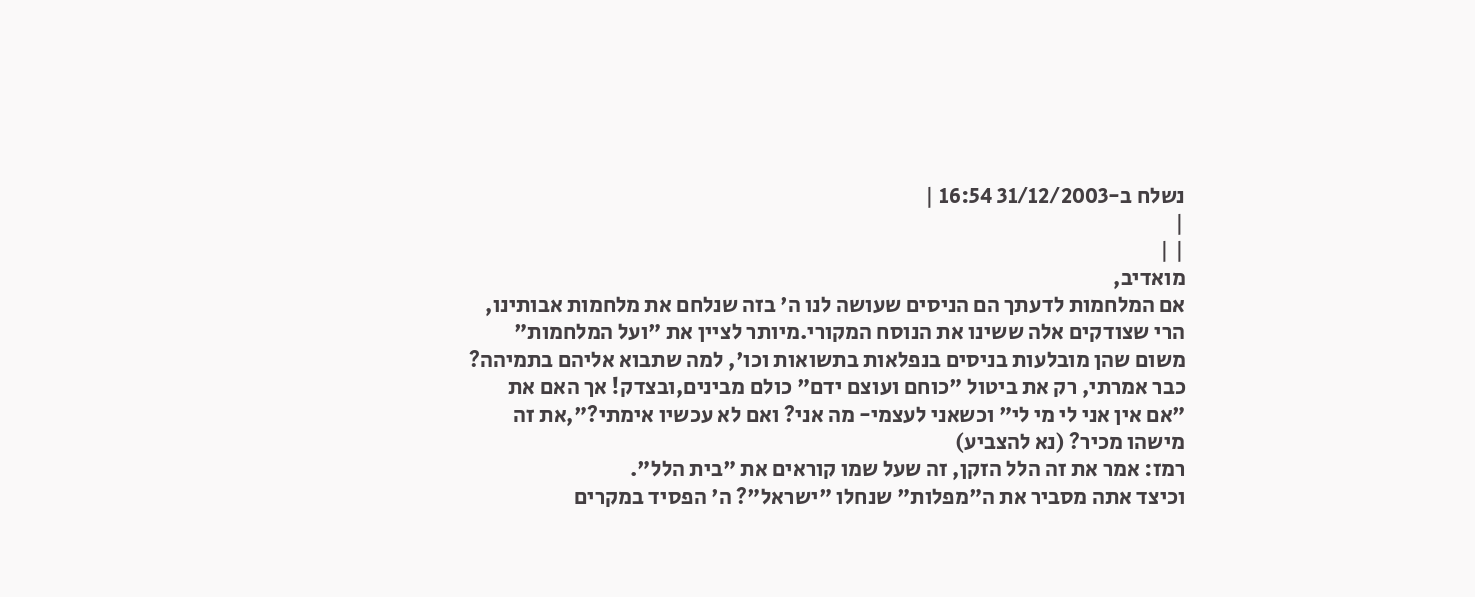נשלח ב-31/12/2003 16:54 |
|
| |
מואדיב,
אם המלחמות לדעתך הם הניסים שעושה לנו ה' בזה שנלחם את מלחמות אבותינו, הרי שצודקים אלה ששינו את הנוסח המקורי.מיותר לציין את "ועל המלחמות" משום שהן מובלעות בניסים בנפלאות בתשואות וכו', למה שתבוא אליהם בתמיהה?
כבר אמרתי, רק את ביטול "כוחם ועוצם ידם" כולם מבינים,ובצדק! אך האם את "אם אין אני לי מי לי" וכשאני לעצמי- מה אני? ואם לא עכשיו אימתי?",את זה מישהו מכיר? (נא להצביע)
רמז: אמר את זה הלל הזקן, זה שעל שמו קוראים את "בית הלל".
וכיצד אתה מסביר את ה"מפלות" שנחלו "ישראל"? ה' הפסיד במקרים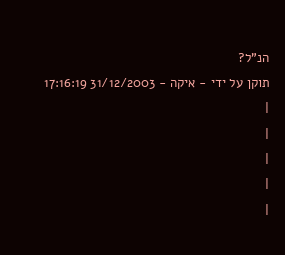הנ"ל?
תוקן על ידי - איקה - 31/12/2003 17:16:19
|
|
|
|
|